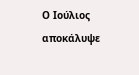Ο Ιούλιος αποκάλυψε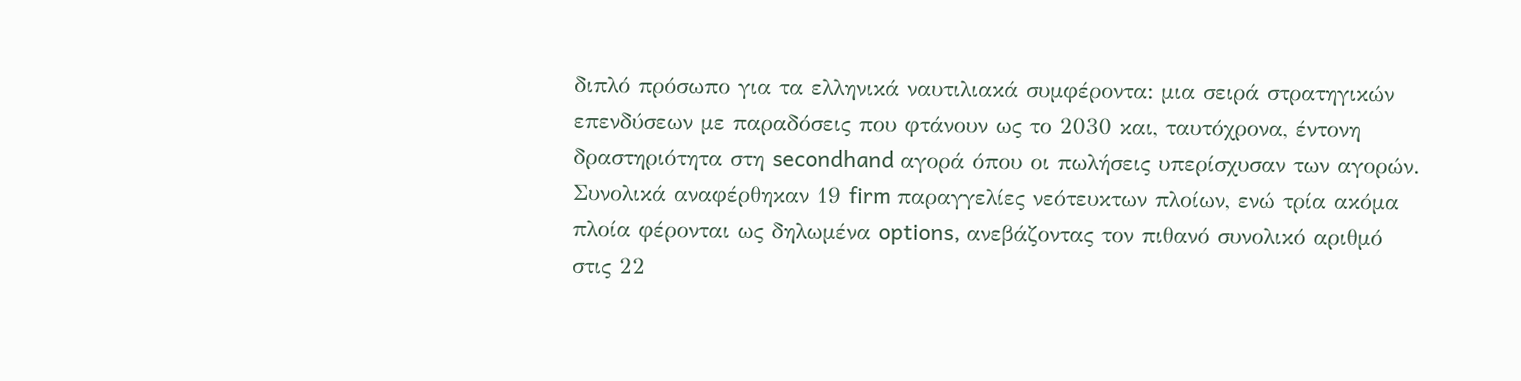διπλό πρόσωπο για τα ελληνικά ναυτιλιακά συμφέροντα: μια σειρά στρατηγικών επενδύσεων με παραδόσεις που φτάνουν ως το 2030 και, ταυτόχρονα, έντονη δραστηριότητα στη secondhand αγορά όπου οι πωλήσεις υπερίσχυσαν των αγορών.
Συνολικά αναφέρθηκαν 19 firm παραγγελίες νεότευκτων πλοίων, ενώ τρία ακόμα πλοία φέρονται ως δηλωμένα options, ανεβάζοντας τον πιθανό συνολικό αριθμό στις 22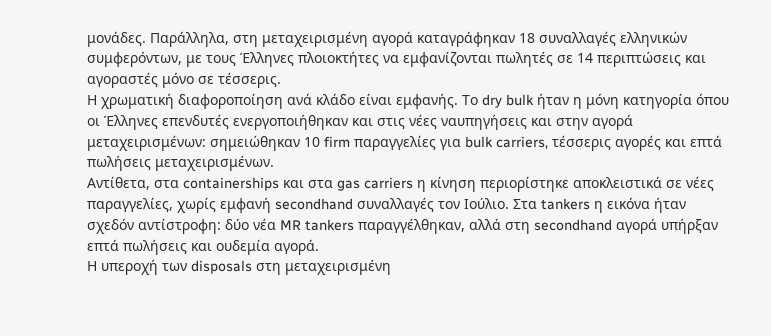μονάδες. Παράλληλα, στη μεταχειρισμένη αγορά καταγράφηκαν 18 συναλλαγές ελληνικών συμφερόντων, με τους Έλληνες πλοιοκτήτες να εμφανίζονται πωλητές σε 14 περιπτώσεις και αγοραστές μόνο σε τέσσερις.
Η χρωματική διαφοροποίηση ανά κλάδο είναι εμφανής. Το dry bulk ήταν η μόνη κατηγορία όπου οι Έλληνες επενδυτές ενεργοποιήθηκαν και στις νέες ναυπηγήσεις και στην αγορά μεταχειρισμένων: σημειώθηκαν 10 firm παραγγελίες για bulk carriers, τέσσερις αγορές και επτά πωλήσεις μεταχειρισμένων.
Αντίθετα, στα containerships και στα gas carriers η κίνηση περιορίστηκε αποκλειστικά σε νέες παραγγελίες, χωρίς εμφανή secondhand συναλλαγές τον Ιούλιο. Στα tankers η εικόνα ήταν σχεδόν αντίστροφη: δύο νέα MR tankers παραγγέλθηκαν, αλλά στη secondhand αγορά υπήρξαν επτά πωλήσεις και ουδεμία αγορά.
Η υπεροχή των disposals στη μεταχειρισμένη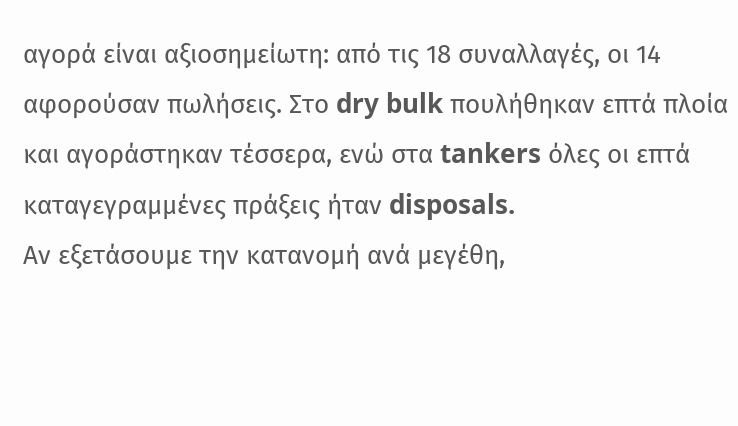αγορά είναι αξιοσημείωτη: από τις 18 συναλλαγές, οι 14 αφορούσαν πωλήσεις. Στο dry bulk πουλήθηκαν επτά πλοία και αγοράστηκαν τέσσερα, ενώ στα tankers όλες οι επτά καταγεγραμμένες πράξεις ήταν disposals.
Αν εξετάσουμε την κατανομή ανά μεγέθη,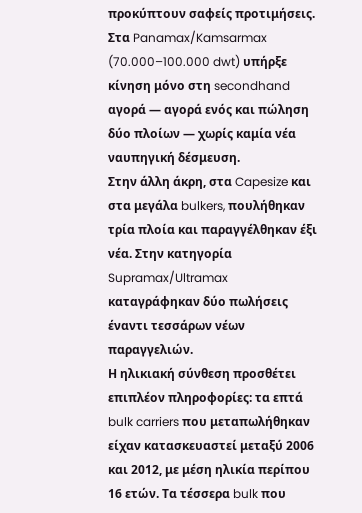προκύπτουν σαφείς προτιμήσεις. Στα Panamax/Kamsarmax (70.000–100.000 dwt) υπήρξε κίνηση μόνο στη secondhand αγορά — αγορά ενός και πώληση δύο πλοίων — χωρίς καμία νέα ναυπηγική δέσμευση.
Στην άλλη άκρη, στα Capesize και στα μεγάλα bulkers, πουλήθηκαν τρία πλοία και παραγγέλθηκαν έξι νέα. Στην κατηγορία Supramax/Ultramax καταγράφηκαν δύο πωλήσεις έναντι τεσσάρων νέων παραγγελιών.
Η ηλικιακή σύνθεση προσθέτει επιπλέον πληροφορίες: τα επτά bulk carriers που μεταπωλήθηκαν είχαν κατασκευαστεί μεταξύ 2006 και 2012, με μέση ηλικία περίπου 16 ετών. Τα τέσσερα bulk που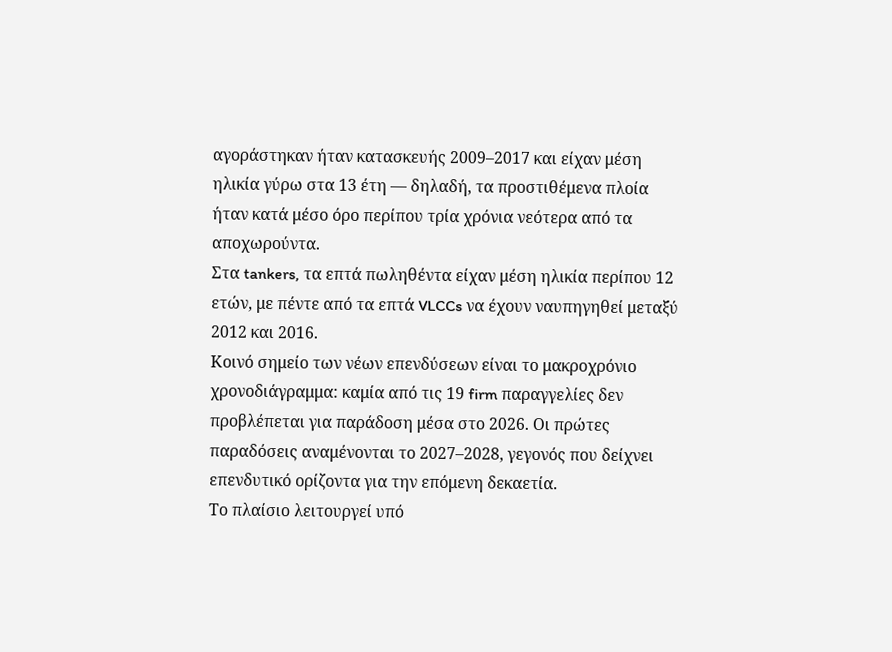αγοράστηκαν ήταν κατασκευής 2009–2017 και είχαν μέση ηλικία γύρω στα 13 έτη — δηλαδή, τα προστιθέμενα πλοία ήταν κατά μέσο όρο περίπου τρία χρόνια νεότερα από τα αποχωρούντα.
Στα tankers, τα επτά πωληθέντα είχαν μέση ηλικία περίπου 12 ετών, με πέντε από τα επτά VLCCs να έχουν ναυπηγηθεί μεταξύ 2012 και 2016.
Κοινό σημείο των νέων επενδύσεων είναι το μακροχρόνιο χρονοδιάγραμμα: καμία από τις 19 firm παραγγελίες δεν προβλέπεται για παράδοση μέσα στο 2026. Οι πρώτες παραδόσεις αναμένονται το 2027–2028, γεγονός που δείχνει επενδυτικό ορίζοντα για την επόμενη δεκαετία.
Το πλαίσιο λειτουργεί υπό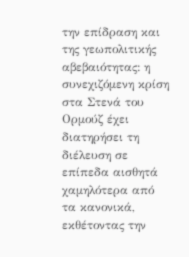την επίδραση και της γεωπολιτικής αβεβαιότητας: η συνεχιζόμενη κρίση στα Στενά του Ορμούζ έχει διατηρήσει τη διέλευση σε επίπεδα αισθητά χαμηλότερα από τα κανονικά, εκθέτοντας την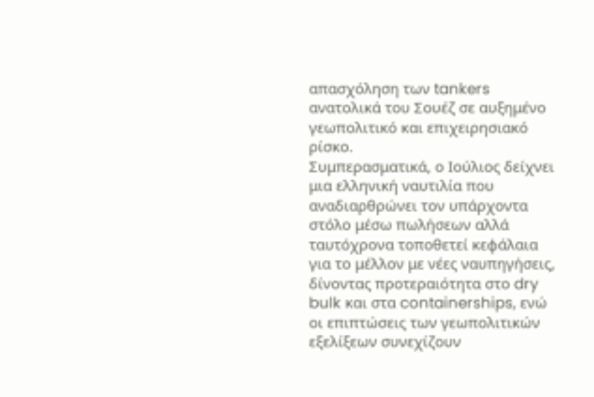απασχόληση των tankers ανατολικά του Σουέζ σε αυξημένο γεωπολιτικό και επιχειρησιακό ρίσκο.
Συμπερασματικά, ο Ιούλιος δείχνει μια ελληνική ναυτιλία που αναδιαρθρώνει τον υπάρχοντα στόλο μέσω πωλήσεων αλλά ταυτόχρονα τοποθετεί κεφάλαια για το μέλλον με νέες ναυπηγήσεις, δίνοντας προτεραιότητα στο dry bulk και στα containerships, ενώ οι επιπτώσεις των γεωπολιτικών εξελίξεων συνεχίζουν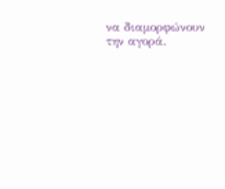να διαμορφώνουν την αγορά.